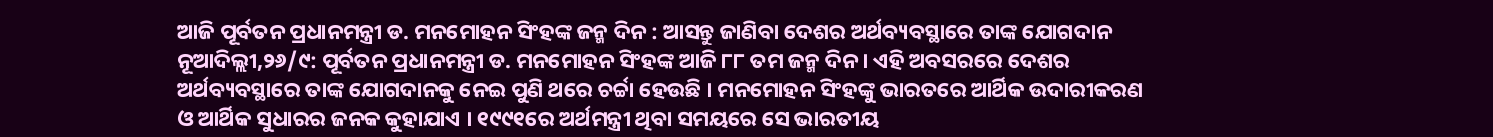ଆଜି ପୂର୍ବତନ ପ୍ରଧାନମନ୍ତ୍ରୀ ଡ. ମନମୋହନ ସିଂହଙ୍କ ଜନ୍ମ ଦିନ : ଆସନ୍ତୁ ଜାଣିବା ଦେଶର ଅର୍ଥବ୍ୟବସ୍ଥାରେ ତାଙ୍କ ଯୋଗଦାନ
ନୂଆଦିଲ୍ଲୀ,୨୬/୯: ପୂର୍ବତନ ପ୍ରଧାନମନ୍ତ୍ରୀ ଡ. ମନମୋହନ ସିଂହଙ୍କ ଆଜି ୮୮ ତମ ଜନ୍ମ ଦିନ । ଏହି ଅବସରରେ ଦେଶର ଅର୍ଥବ୍ୟବସ୍ଥାରେ ତାଙ୍କ ଯୋଗଦାନକୁ ନେଇ ପୁଣି ଥରେ ଚର୍ଚ୍ଚା ହେଉଛି । ମନମୋହନ ସିଂହଙ୍କୁ ଭାରତରେ ଆର୍ଥିକ ଉଦାରୀକରଣ ଓ ଆର୍ଥିକ ସୁଧାରର ଜନକ କୁହାଯାଏ । ୧୯୯୧ରେ ଅର୍ଥମନ୍ତ୍ରୀ ଥିବା ସମୟରେ ସେ ଭାରତୀୟ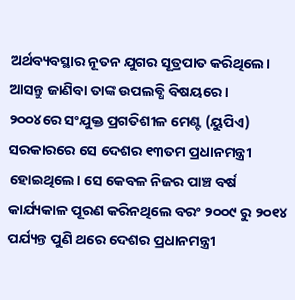ଅର୍ଥବ୍ୟବସ୍ଥାର ନୂତନ ଯୁଗର ସୂତ୍ରପାତ କରିଥିଲେ। ଆସନ୍ତୁ ଜାଣିବା ତାଙ୍କ ଉପଲବ୍ଧି ବିଷୟରେ ।
୨୦୦୪ରେ ସଂଯୁକ୍ତ ପ୍ରଗତିଶୀଳ ମେଣ୍ଟ (ୟୁପିଏ) ସରକାରରେ ସେ ଦେଶର ୧୩ତମ ପ୍ରଧାନମନ୍ତ୍ରୀ ହୋଇଥିଲେ। ସେ କେବଳ ନିଜର ପାଞ୍ଚ ବର୍ଷ କାର୍ଯ୍ୟକାଳ ପୂରଣ କରିନଥିଲେ ବରଂ ୨୦୦୯ ରୁ ୨୦୧୪ ପର୍ଯ୍ୟନ୍ତ ପୁଣି ଥରେ ଦେଶର ପ୍ରଧାନମନ୍ତ୍ରୀ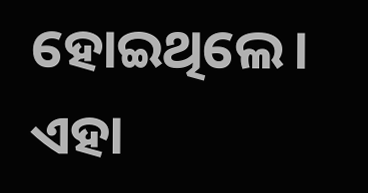ହୋଇଥିଲେ।
ଏହା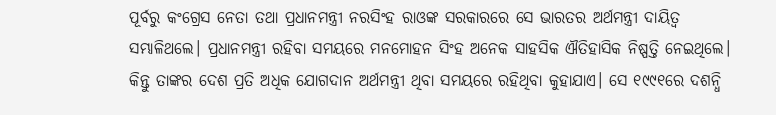ପୂର୍ବରୁ କଂଗ୍ରେସ ନେତା ତଥା ପ୍ରଧାନମନ୍ତ୍ରୀ ନରସିଂହ ରାଓଙ୍କ ସରକାରରେ ସେ ଭାରତର ଅର୍ଥମନ୍ତ୍ରୀ ଦାୟିତ୍ଵ ସମ୍ଭାଳିଥଲେ। ପ୍ରଧାନମନ୍ତ୍ରୀ ରହିବା ସମୟରେ ମନମୋହନ ସିଂହ ଅନେକ ସାହସିକ ଐତିହାସିକ ନିଷ୍ପତ୍ତି ନେଇଥିଲେ। କିନ୍ତୁ ତାଙ୍କର ଦେଶ ପ୍ରତି ଅଧିକ ଯୋଗଦାନ ଅର୍ଥମନ୍ତ୍ରୀ ଥିବା ସମୟରେ ରହିଥିବା କୁହାଯାଏ। ସେ ୧୯୯୧ରେ ଦଶନ୍ଧି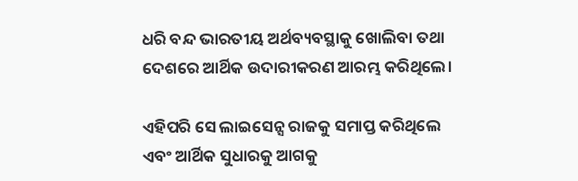ଧରି ବନ୍ଦ ଭାରତୀୟ ଅର୍ଥବ୍ୟବସ୍ଥାକୁ ଖୋଲିବା ତଥା ଦେଶରେ ଆର୍ଥିକ ଉଦାରୀକରଣ ଆରମ୍ଭ କରିଥିଲେ।

ଏହିପରି ସେ ଲାଇସେନ୍ସ ରାଜକୁ ସମାପ୍ତ କରିଥିଲେ ଏବଂ ଆର୍ଥିକ ସୁଧାରକୁ ଆଗକୁ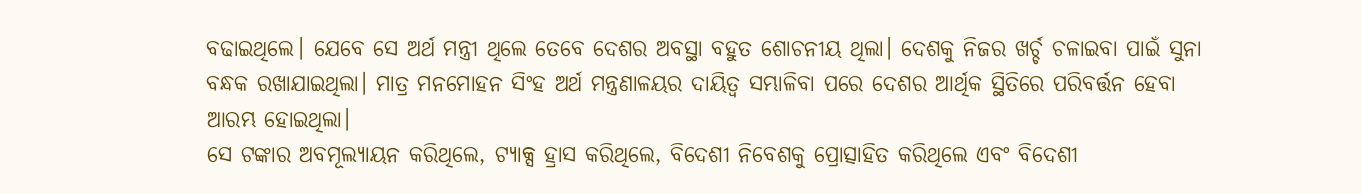ବଢାଇଥିଲେ। ଯେବେ ସେ ଅର୍ଥ ମନ୍ତ୍ରୀ ଥିଲେ ତେବେ ଦେଶର ଅବସ୍ଥା ବହୁତ ଶୋଚନୀୟ ଥିଲା। ଦେଶକୁ ନିଜର ଖର୍ଚ୍ଚ ଚଳାଇବା ପାଇଁ ସୁନା ବନ୍ଧକ ରଖାଯାଇଥିଲା। ମାତ୍ର ମନମୋହନ ସିଂହ ଅର୍ଥ ମନ୍ତ୍ରଣାଳୟର ଦାୟିତ୍ଵ ସମ୍ଭାଳିବା ପରେ ଦେଶର ଆର୍ଥିକ ସ୍ଥିତିରେ ପରିବର୍ତ୍ତନ ହେବା ଆରମ୍ଭ ହୋଇଥିଲା।
ସେ ଟଙ୍କାର ଅବମୂଲ୍ୟାୟନ କରିଥିଲେ, ଟ୍ୟାକ୍ସ ହ୍ରାସ କରିଥିଲେ, ବିଦେଶୀ ନିବେଶକୁ ପ୍ରୋତ୍ସାହିତ କରିଥିଲେ ଏବଂ ବିଦେଶୀ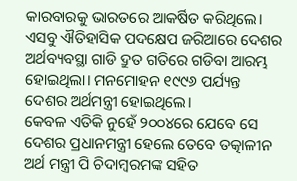କାରବାରକୁ ଭାରତରେ ଆକର୍ଷିତ କରିଥିଲେ। ଏସବୁ ଐତିହାସିକ ପଦକ୍ଷେପ ଜରିଆରେ ଦେଶର ଅର୍ଥବ୍ୟବସ୍ଥା ଗାଡି ଦ୍ରୁତ ଗତିରେ ଗଡିବା ଆରମ୍ଭ ହୋଇଥିଲା। ମନମୋହନ ୧୯୯୬ ପର୍ଯ୍ୟନ୍ତ ଦେଶର ଅର୍ଥମନ୍ତ୍ରୀ ହୋଇଥିଲେ।
କେବଳ ଏତିକି ନୁହେଁ ୨୦୦୪ରେ ଯେବେ ସେ ଦେଶର ପ୍ରଧାନମନ୍ତ୍ରୀ ହେଲେ ତେବେ ତତ୍କାଳୀନ ଅର୍ଥ ମନ୍ତ୍ରୀ ପି ଚିଦାମ୍ବରମଙ୍କ ସହିତ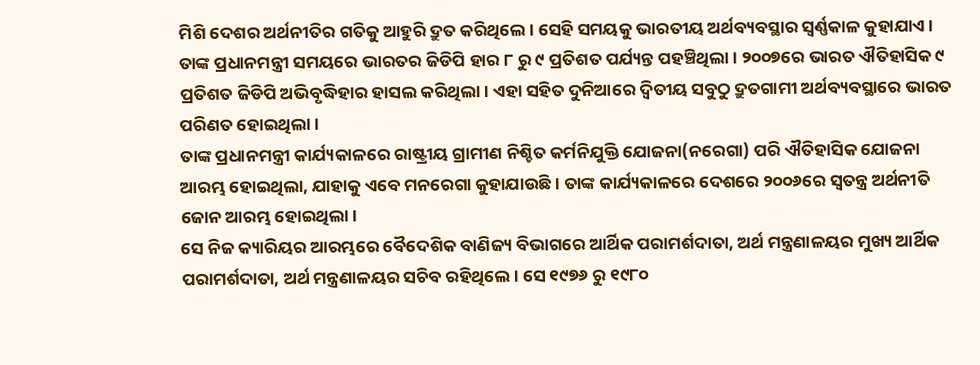ମିଶି ଦେଶର ଅର୍ଥନୀତିର ଗତିକୁ ଆହୁରି ଦ୍ରୁତ କରିଥିଲେ। ସେହି ସମୟକୁ ଭାରତୀୟ ଅର୍ଥବ୍ୟବସ୍ଥାର ସ୍ଵର୍ଣ୍ଣକାଳ କୁହାଯାଏ। ତାଙ୍କ ପ୍ରଧାନମନ୍ତ୍ରୀ ସମୟରେ ଭାରତର ଜିଡିପି ହାର ୮ ରୁ ୯ ପ୍ରତିଶତ ପର୍ଯ୍ୟନ୍ତ ପହଞ୍ଚିଥିଲା। ୨୦୦୭ରେ ଭାରତ ଐତିହାସିକ ୯ ପ୍ରତିଶତ ଜିଡିପି ଅଭିବୃଦ୍ଧିହାର ହାସଲ କରିଥିଲା। ଏହା ସହିତ ଦୁନିଆରେ ଦ୍ଵିତୀୟ ସବୁଠୁ ଦ୍ରୁତଗାମୀ ଅର୍ଥବ୍ୟବସ୍ଥାରେ ଭାରତ ପରିଣତ ହୋଇଥିଲା।
ତାଙ୍କ ପ୍ରଧାନମନ୍ତ୍ରୀ କାର୍ଯ୍ୟକାଳରେ ରାଷ୍ଟ୍ରୀୟ ଗ୍ରାମୀଣ ନିଶ୍ଚିତ କର୍ମନିଯୁକ୍ତି ଯୋଜନା(ନରେଗା) ପରି ଐତିହାସିକ ଯୋଜନା ଆରମ୍ଭ ହୋଇଥିଲା, ଯାହାକୁ ଏବେ ମନରେଗା କୁହାଯାଉଛି। ତାଙ୍କ କାର୍ଯ୍ୟକାଳରେ ଦେଶରେ ୨୦୦୬ରେ ସ୍ଵତନ୍ତ୍ର ଅର୍ଥନୀତି ଜୋନ ଆରମ୍ଭ ହୋଇଥିଲା।
ସେ ନିଜ କ୍ୟାରିୟର ଆରମ୍ଭରେ ବୈଦେଶିକ ବାଣିଜ୍ୟ ବିଭାଗରେ ଆର୍ଥିକ ପରାମର୍ଶଦାତା, ଅର୍ଥ ମନ୍ତ୍ରଣାଳୟର ମୁଖ୍ୟ ଆର୍ଥିକ ପରାମର୍ଶଦାତା, ଅର୍ଥ ମନ୍ତ୍ରଣାଳୟର ସଚିବ ରହିଥିଲେ। ସେ ୧୯୭୬ ରୁ ୧୯୮୦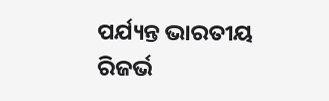ପର୍ଯ୍ୟନ୍ତ ଭାରତୀୟ ରିଜର୍ଭ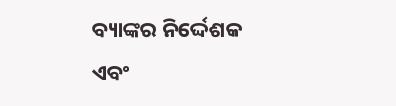ବ୍ୟାଙ୍କର ନିର୍ଦ୍ଦେଶକ ଏବଂ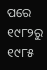ପରେ ୧୯୮୨ରୁ ୧୯୮୫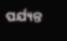ପର୍ଯ୍ୟନ୍ତ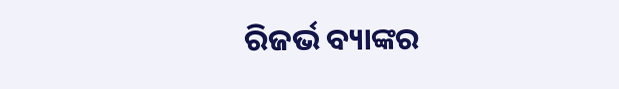ରିଜର୍ଭ ବ୍ୟାଙ୍କର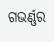ଗଭର୍ଣ୍ଣର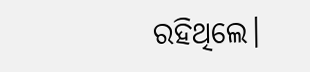ରହିଥିଲେ।